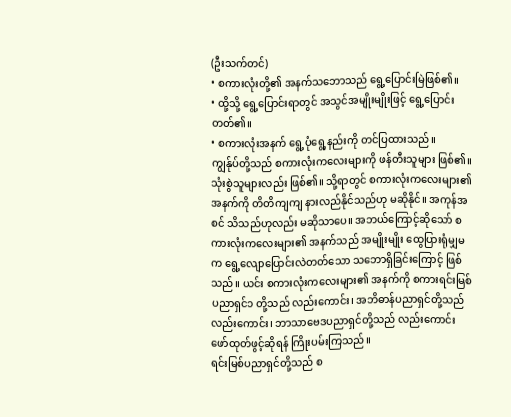(ဦးသက်တင်)
• စကားလုံးတို့၏ အနက်သဘောသည် ရွေ့ပြောင်းမြဲဖြစ်၏။
• ထို့သို့ ရွေ့ပြောင်းရာတွင် အသွင်အမျိုးမျိုးဖြင့် ရွေ့ပြောင်းတတ်၏။
• စကားလုံးအနက် ရွေ့ပုံရွေ့နည်းကို တင်ပြထားသည်။
ကျွန်ုပ်တို့သည် စကားလုံးကလေးများကို ဖန်တီးသူများ ဖြစ်၏။ သုံးစွဲသူများလည်း ဖြစ်၏။ သို့ရာတွင် စကားလုံးကလေးများ၏ အနက်ကို တိတိကျကျ နားလည်နိုင်သည်ဟု မဆိုနိုင်။ အကုန်အစင် သိသည်ဟုလည်း မဆိုသာပေ။ အဘယ်ကြောင့်ဆိုသော် စကားလုံးကလေးများ၏ အနက်သည် အမျိုးမျိုး ထွေပြားရုံမျှမက ရွေ့လျောပြောင်းလဲတတ်သော သဘောရှိခြင်းကြောင့် ဖြစ်သည်။ ယင်း စကားလုံးကလေးများ၏ အနက်ကို စကားရင်းမြစ်ပညာရှင်၁ တို့သည် လည်းကောင်း၊ အဘိဓာန်ပညာရှင်တို့သည် လည်းကောင်း၊ ဘာသာဗေဒပညာရှင်တို့သည် လည်းကောင်း ဖော်ထုတ်ဖွင့်ဆိုရန် ကြိုးပမ်းကြသည်။
ရင်းမြစ်ပညာရှင်တို့သည် စ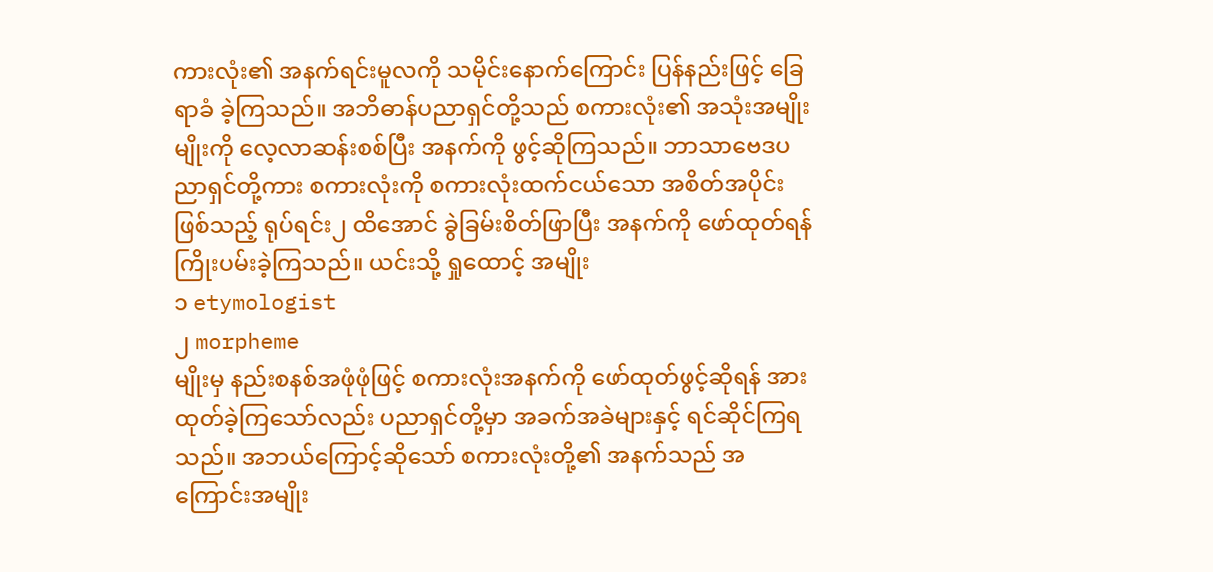ကားလုံး၏ အနက်ရင်းမူလကို သမိုင်းနောက်ကြောင်း ပြန်နည်းဖြင့် ခြေရာခံ ခဲ့ကြသည်။ အဘိဓာန်ပညာရှင်တို့သည် စကားလုံး၏ အသုံးအမျိုးမျိုးကို လေ့လာဆန်းစစ်ပြီး အနက်ကို ဖွင့်ဆိုကြသည်။ ဘာသာဗေဒပညာရှင်တို့ကား စကားလုံးကို စကားလုံးထက်ငယ်သော အစိတ်အပိုင်းဖြစ်သည့် ရုပ်ရင်း၂ ထိအောင် ခွဲခြမ်းစိတ်ဖြာပြီး အနက်ကို ဖော်ထုတ်ရန် ကြိုးပမ်းခဲ့ကြသည်။ ယင်းသို့ ရှုထောင့် အမျိုး
၁ etymologist
၂ morpheme
မျိုးမှ နည်းစနစ်အဖုံဖုံဖြင့် စကားလုံးအနက်ကို ဖော်ထုတ်ဖွင့်ဆိုရန် အားထုတ်ခဲ့ကြသော်လည်း ပညာရှင်တို့မှာ အခက်အခဲများနှင့် ရင်ဆိုင်ကြရသည်။ အဘယ်ကြောင့်ဆိုသော် စကားလုံးတို့၏ အနက်သည် အကြောင်းအမျိုး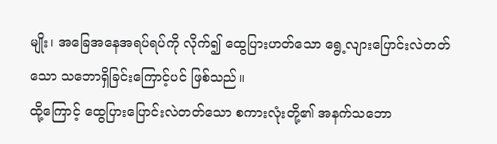မျိုး၊ အခြေအနေအရပ်ရပ်ကို လိုက်၍ ထွေပြားဟတ်သော ရွေ့လျားပြောင်းလဲတတ်သော သဘောရှိခြင်းကြောင့်ပင် ဖြစ်သည်။
ထို့ကြောင့် ထွေပြားပြောင်းလဲတတ်သော စကားလုံးတို့၏ အနက်သဘော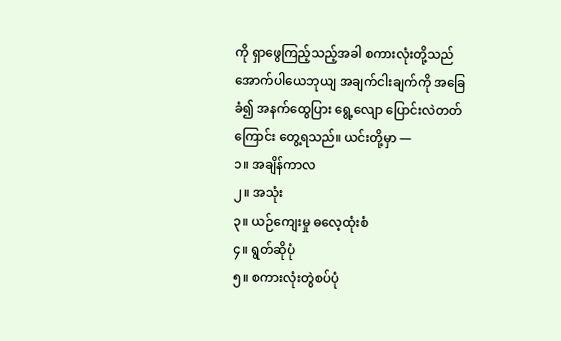ကို ရှာဖွေကြည့်သည့်အခါ စကားလုံးတို့သည် အောက်ပါယေဘုယျ အချက်ငါးချက်ကို အခြေခံ၍ အနက်ထွေပြား ရွေ့လျော ပြောင်းလဲတတ်ကြောင်း တွေ့ရသည်။ ယင်းတို့မှာ —
၁။ အချိန်ကာလ
၂။ အသုံး
၃။ ယဉ်ကျေးမှု ဓလေ့ထုံးစံ
၄။ ရွတ်ဆိုပုံ
၅။ စကားလုံးတွဲစပ်ပုံ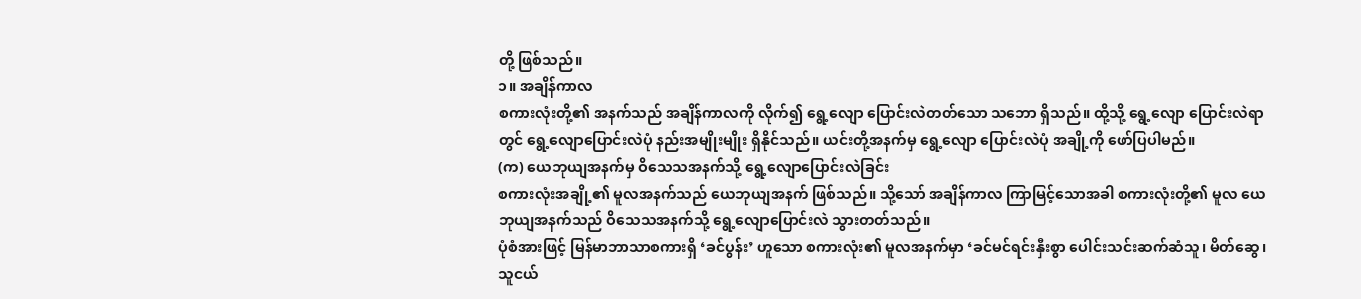တို့ ဖြစ်သည်။
၁။ အချိန်ကာလ
စကားလုံးတို့၏ အနက်သည် အချိန်ကာလကို လိုက်၍ ရွေ့လျော ပြောင်းလဲတတ်သော သဘော ရှိသည်။ ထို့သို့ ရွေ့လျော ပြောင်းလဲရာတွင် ရွေ့လျောပြောင်းလဲပုံ နည်းအမျိုးမျိုး ရှိနိုင်သည်။ ယင်းတို့အနက်မှ ရွေ့လျော ပြောင်းလဲပုံ အချို့ကို ဖော်ပြပါမည်။
(က) ယေဘုယျအနက်မှ ဝိသေသအနက်သို့ ရွေ့လျောပြောင်းလဲခြင်း
စကားလုံးအချို့၏ မူလအနက်သည် ယေဘုယျအနက် ဖြစ်သည်။ သို့သော် အချိန်ကာလ ကြာမြင့်သောအခါ စကားလုံးတို့၏ မူလ ယေဘုယျအနက်သည် ဝိသေသအနက်သို့ ရွေ့လျောပြောင်းလဲ သွားတတ်သည်။
ပုံစံအားဖြင့် မြန်မာဘာသာစကားရှိ ‘ခင်ပွန်း’ ဟူသော စကားလုံး၏ မူလအနက်မှာ ‘ခင်မင်ရင်းနှီးစွာ ပေါင်းသင်းဆက်ဆံသူ၊ မိတ်ဆွေ၊ သူငယ်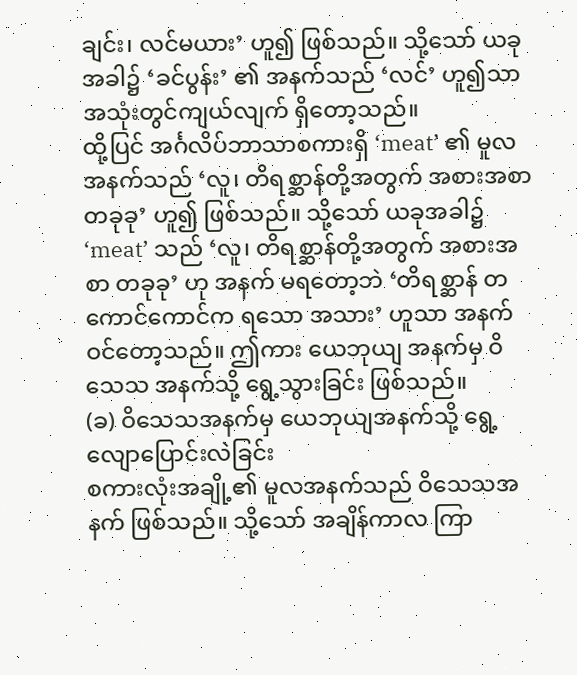ချင်း၊ လင်မယား’ ဟူ၍ ဖြစ်သည်။ သို့သော် ယခုအခါ၌ ‘ခင်ပွန်း’ ၏ အနက်သည် ‘လင်’ ဟူ၍သာ အသုံးတွင်ကျယ်လျက် ရှိတော့သည်။
ထို့ပြင် အင်္ဂလိပ်ဘာသာစကားရှိ ‘meat’ ၏ မူလအနက်သည် ‘လူ၊ တိရစ္ဆာန်တို့အတွက် အစားအစာ တခုခု’ ဟူ၍ ဖြစ်သည်။ သို့သော် ယခုအခါ၌ ‘meat’ သည် ‘လူ၊ တိရစ္ဆာန်တို့အတွက် အစားအစာ တခုခု’ ဟု အနက် မရတော့ဘဲ ‘တိရစ္ဆာန် တကောင်ကောင်က ရသော အသား’ ဟူသာ အနက်ဝင်တော့သည်။ ဤကား ယေဘုယျ အနက်မှ ဝိသေသ အနက်သို့ ရွေ့သွားခြင်း ဖြစ်သည်။
(ခ) ဝိသေသအနက်မှ ယေဘုယျအနက်သို့ ရွေ့လျောပြောင်းလဲခြင်း
စကားလုံးအချို့၏ မူလအနက်သည် ဝိသေသအနက် ဖြစ်သည်။ သို့သော် အချိန်ကာလ ကြာ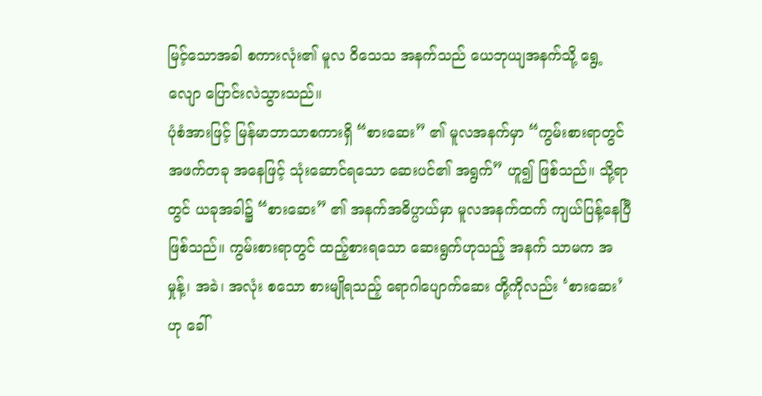မြင့်သောအခါ စကားလုံး၏ မူလ ဝိသေသ အနက်သည် ယေဘုယျအနက်သို့ ရွေ့လျော ပြောင်းလဲသွားသည်။
ပုံစံအားဖြင့် မြန်မာဘာသာစကားရှိ “စားဆေး” ၏ မူလအနက်မှာ “ကွမ်းစားရာတွင် အဖက်တခု အနေဖြင့် သုံးဆောင်ရသော ဆေးပင်၏ အရွက်” ဟူ၍ ဖြစ်သည်။ သို့ရာတွင် ယခုအခါ၌ “စားဆေး” ၏ အနက်အဓိပ္ပာယ်မှာ မူလအနက်ထက် ကျယ်ပြန့်နေပြီ ဖြစ်သည်။ ကွမ်းစားရာတွင် ထည့်စားရသော ဆေးရွက်ဟုသည့် အနက် သာမက အမှုန့်၊ အခဲ၊ အလုံး စသော စားမျိုရသည့် ရောဂါပျောက်ဆေး တို့ကိုလည်း ‘စားဆေး’ ဟု ခေါ်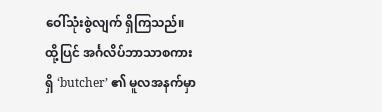ဝေါ်သုံးစွဲလျက် ရှိကြသည်။
ထို့ပြင် အင်္ဂလိပ်ဘာသာစကားရှိ ‘butcher’ ၏ မူလအနက်မှာ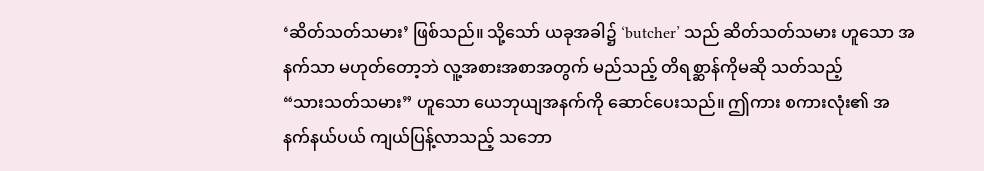‘ဆိတ်သတ်သမား’ ဖြစ်သည်။ သို့သော် ယခုအခါ၌ ‘butcher’ သည် ဆိတ်သတ်သမား ဟူသော အနက်သာ မဟုတ်တော့ဘဲ လူ့အစားအစာအတွက် မည်သည့် တိရစ္ဆာန်ကိုမဆို သတ်သည့်
“သားသတ်သမား” ဟူသော ယေဘုယျအနက်ကို ဆောင်ပေးသည်။ ဤကား စကားလုံး၏ အနက်နယ်ပယ် ကျယ်ပြန့်လာသည့် သဘော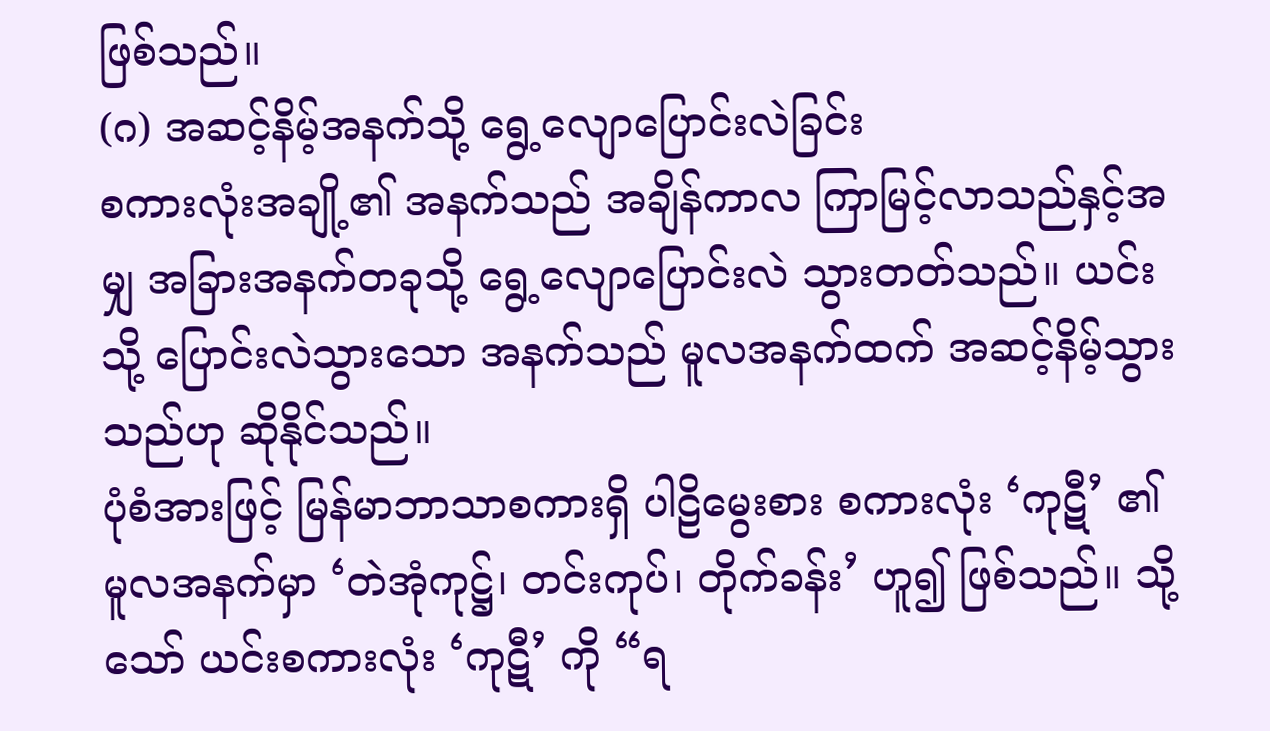ဖြစ်သည်။
(ဂ) အဆင့်နိမ့်အနက်သို့ ရွေ့လျောပြောင်းလဲခြင်း
စကားလုံးအချို့၏ အနက်သည် အချိန်ကာလ ကြာမြင့်လာသည်နှင့်အမျှ အခြားအနက်တခုသို့ ရွေ့လျောပြောင်းလဲ သွားတတ်သည်။ ယင်းသို့ ပြောင်းလဲသွားသော အနက်သည် မူလအနက်ထက် အဆင့်နိမ့်သွားသည်ဟု ဆိုနိုင်သည်။
ပုံစံအားဖြင့် မြန်မာဘာသာစကားရှိ ပါဠိမွေးစား စကားလုံး ‘ကုဋီ’ ၏ မူလအနက်မှာ ‘တဲအုံကုဋ္ဌ်၊ တင်းကုပ်၊ တိုက်ခန်း’ ဟူ၍ ဖြစ်သည်။ သို့သော် ယင်းစကားလုံး ‘ကုဋီ’ ကို “ရ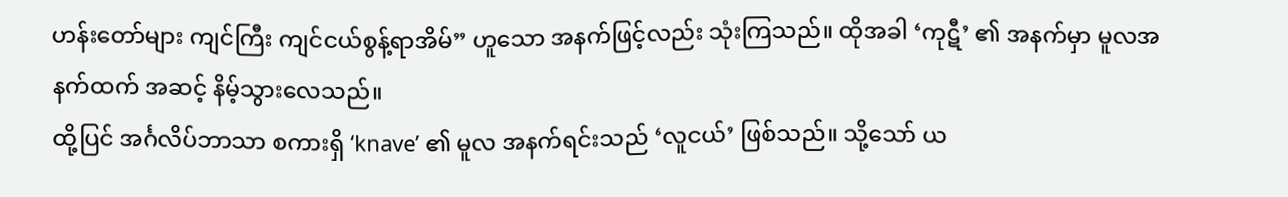ဟန်းတော်များ ကျင်ကြီး ကျင်ငယ်စွန့်ရာအိမ်” ဟူသော အနက်ဖြင့်လည်း သုံးကြသည်။ ထိုအခါ ‘ကုဋီ’ ၏ အနက်မှာ မူလအနက်ထက် အဆင့် နိမ့်သွားလေသည်။
ထို့ပြင် အင်္ဂလိပ်ဘာသာ စကားရှိ ‘knave’ ၏ မူလ အနက်ရင်းသည် ‘လူငယ်’ ဖြစ်သည်။ သို့သော် ယ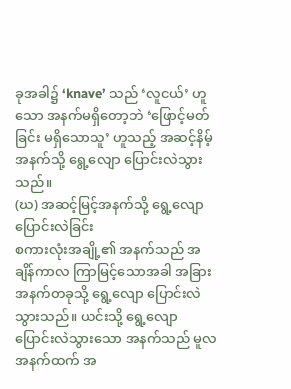ခုအခါ၌ ‘knave’ သည် ‘လူငယ်’ ဟူသော အနက်မရှိတော့ဘဲ ‘ဖြောင့်မတ်ခြင်း မရှိသောသူ’ ဟူသည့် အဆင့်နိမ့်အနက်သို့ ရွေ့လျော ပြောင်းလဲသွားသည်။
(ဃ) အဆင့်မြင့်အနက်သို့ ရွေ့လျောပြောင်းလဲခြင်း
စကားလုံးအချို့၏ အနက်သည် အချိန်ကာလ ကြာမြင့်သောအခါ အခြားအနက်တခုသို့ ရွေ့လျော ပြောင်းလဲသွားသည်။ ယင်းသို့ ရွေ့လျော ပြောင်းလဲသွားသော အနက်သည် မူလ အနက်ထက် အ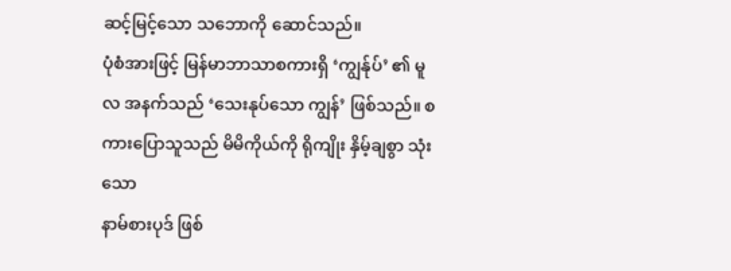ဆင့်မြင့်သော သဘောကို ဆောင်သည်။
ပုံစံအားဖြင့် မြန်မာဘာသာစကားရှိ ‘ကျွန်ုပ်’ ၏ မူလ အနက်သည် ‘သေးနုပ်သော ကျွန်’ ဖြစ်သည်။ စကားပြောသူသည် မိမိကိုယ်ကို ရိုကျိုး နှိမ့်ချစွာ သုံးသော
နာမ်စားပုဒ် ဖြစ်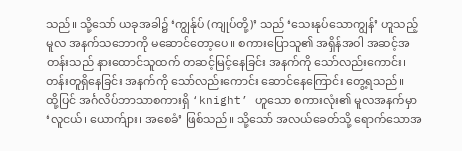သည်။ သို့သော် ယခုအခါ၌ ‘ကျွန်ုပ် (ကျုပ်တို့)’ သည် ‘သေးနုပ်သောကျွန်’ ဟူသည့် မူလ အနက်သဘောကို မဆောင်တော့ပေ။ စကားပြောသူ၏ အရှိန်အဝါ အဆင့်အတန်းသည် နားထောင်သူထက် တဆင့်မြင့်နေခြင်း အနက်ကို သော်လည်းကောင်း၊ တန်းတူရှိနေခြင်း အနက်ကို သော်လည်းကောင်း ဆောင်နေကြောင်း တွေ့ရသည်။
ထို့ပြင် အင်္ဂလိပ်ဘာသာစကားရှိ ‘knight’ ဟူသော စကားလုံး၏ မူလအနက်မှာ ‘လူငယ်၊ ယောက်ျား၊ အစေခံ’ ဖြစ်သည်။ သို့သော် အလယ်ခေတ်သို့ ရောက်သောအ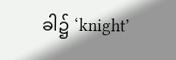ခါ၌ ‘knight’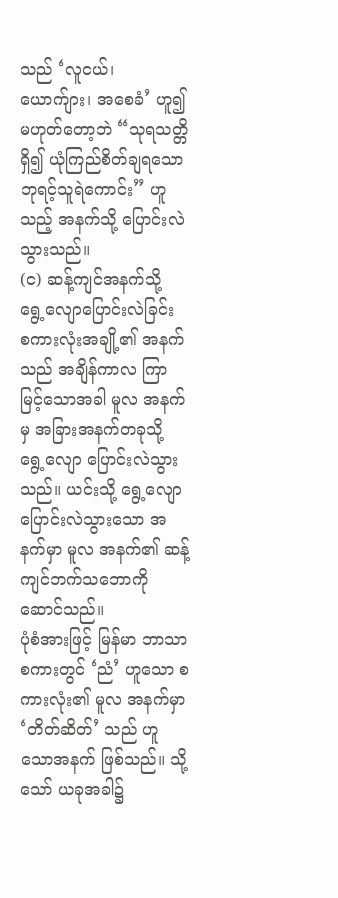သည် ‘လူငယ်၊ ယောက်ျား၊ အစေခံ’ ဟူ၍ မဟုတ်တော့ဘဲ “သုရသတ္တိရှိ၍ ယုံကြည်စိတ်ချရသော ဘုရင့်သူရဲကောင်း” ဟူသည့် အနက်သို့ ပြောင်းလဲသွားသည်။
(င) ဆန့်ကျင်အနက်သို့ ရွေ့လျောပြောင်းလဲခြင်း
စကားလုံးအချို့၏ အနက်သည် အချိန်ကာလ ကြာမြင့်သောအခါ မူလ အနက်မှ အခြားအနက်တခုသို့ ရွေ့လျော ပြောင်းလဲသွားသည်။ ယင်းသို့ ရွေ့လျော ပြောင်းလဲသွားသော အနက်မှာ မူလ အနက်၏ ဆန့်ကျင်ဘက်သဘောကို ဆောင်သည်။
ပုံစံအားဖြင့် မြန်မာ ဘာသာ စကားတွင် ‘ညံ’ ဟူသော စကားလုံး၏ မူလ အနက်မှာ ‘တိတ်ဆိတ်’ သည် ဟူသောအနက် ဖြစ်သည်။ သို့သော် ယခုအခါ၌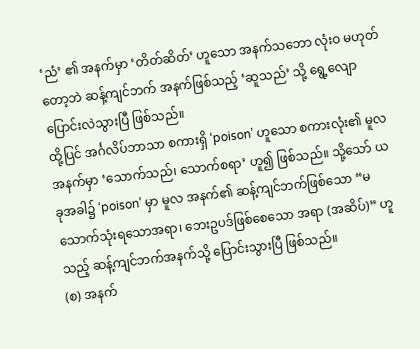‘ညံ’ ၏ အနက်မှာ ‘တိတ်ဆိတ်’ ဟူသော အနက်သဘော လုံးဝ မဟုတ်တော့ဘဲ ဆန့်ကျင်ဘက် အနက်ဖြစ်သည့် ‘ဆူသည်’ သို့ ရွေ့လျောပြောင်းလဲသွားပြီ ဖြစ်သည်။
ထို့ပြင် အင်္ဂလိပ်ဘာသာ စကားရှိ ‘poison’ ဟူသော စကားလုံး၏ မူလအနက်မှာ ‘သောက်သည်၊ သောက်စရာ’ ဟူ၍ ဖြစ်သည်။ သို့သော် ယခုအခါ၌ ‘poison’ မှာ မူလ အနက်၏ ဆန့်ကျင်ဘက်ဖြစ်သော “မသောက်သုံးရသောအရာ၊ ဘေးဥပဒ်ဖြစ်စေသော အရာ (အဆိပ်)” ဟူသည့် ဆန့်ကျင်ဘက်အနက်သို့ ပြောင်းသွားပြီ ဖြစ်သည်။
(စ) အနက်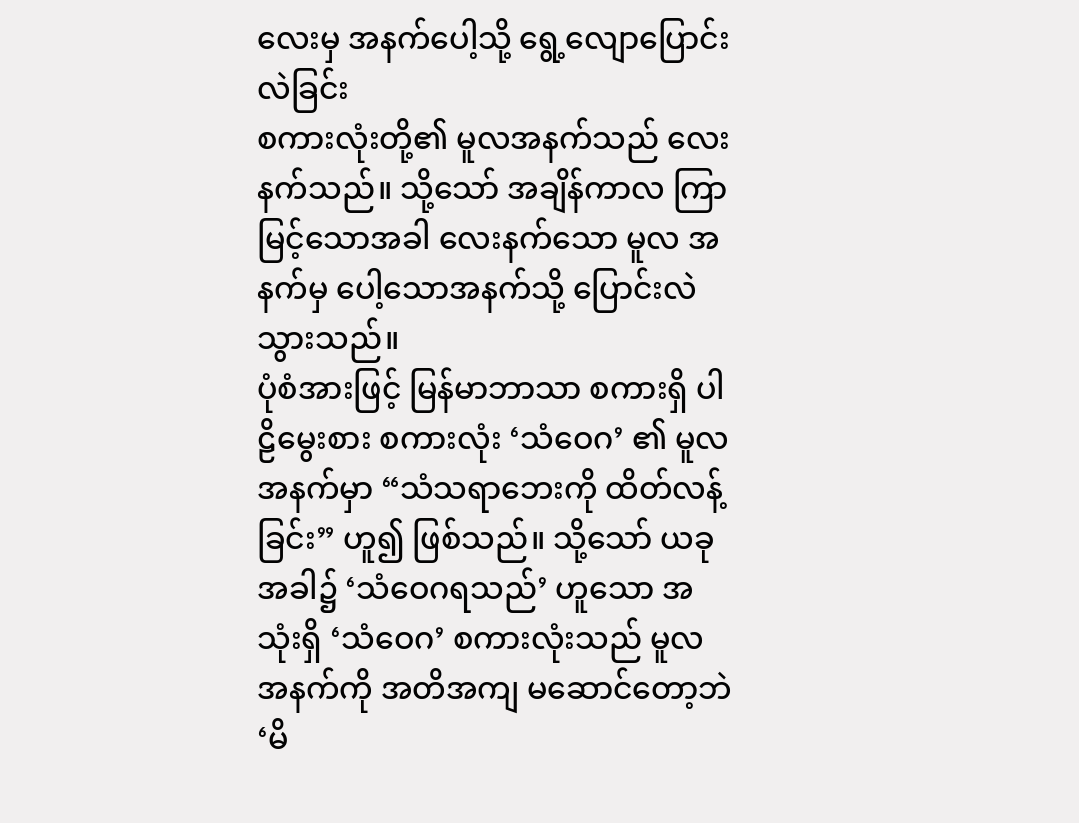လေးမှ အနက်ပေါ့သို့ ရွေ့လျောပြောင်းလဲခြင်း
စကားလုံးတို့၏ မူလအနက်သည် လေးနက်သည်။ သို့သော် အချိန်ကာလ ကြာမြင့်သောအခါ လေးနက်သော မူလ အနက်မှ ပေါ့သောအနက်သို့ ပြောင်းလဲသွားသည်။
ပုံစံအားဖြင့် မြန်မာဘာသာ စကားရှိ ပါဠိမွေးစား စကားလုံး ‘သံဝေဂ’ ၏ မူလအနက်မှာ “သံသရာဘေးကို ထိတ်လန့်ခြင်း” ဟူ၍ ဖြစ်သည်။ သို့သော် ယခုအခါ၌ ‘သံဝေဂရသည်’ ဟူသော အသုံးရှိ ‘သံဝေဂ’ စကားလုံးသည် မူလ အနက်ကို အတိအကျ မဆောင်တော့ဘဲ ‘မိ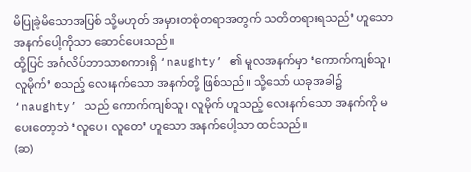မိပြုခဲ့မိသောအပြစ် သို့မဟုတ် အမှားတစုံတရာအတွက် သတိတရားရသည်’ ဟူသော အနက်ပေါ့ကိုသာ ဆောင်ပေးသည်။
ထို့ပြင် အင်္ဂလိပ်ဘာသာစကားရှိ ‘naughty’ ၏ မူလအနက်မှာ ‘ကောက်ကျစ်သူ၊ လူမိုက်’ စသည့် လေးနက်သော အနက်တို့ ဖြစ်သည်။ သို့သော် ယခုအခါ၌ ‘naughty’ သည် ကောက်ကျစ်သူ၊ လူမိုက် ဟူသည့် လေးနက်သော အနက်ကို မပေးတော့ဘဲ ‘လူပေ၊ လူတေ’ ဟူသော အနက်ပေါ့သာ ထင်သည်။
(ဆ)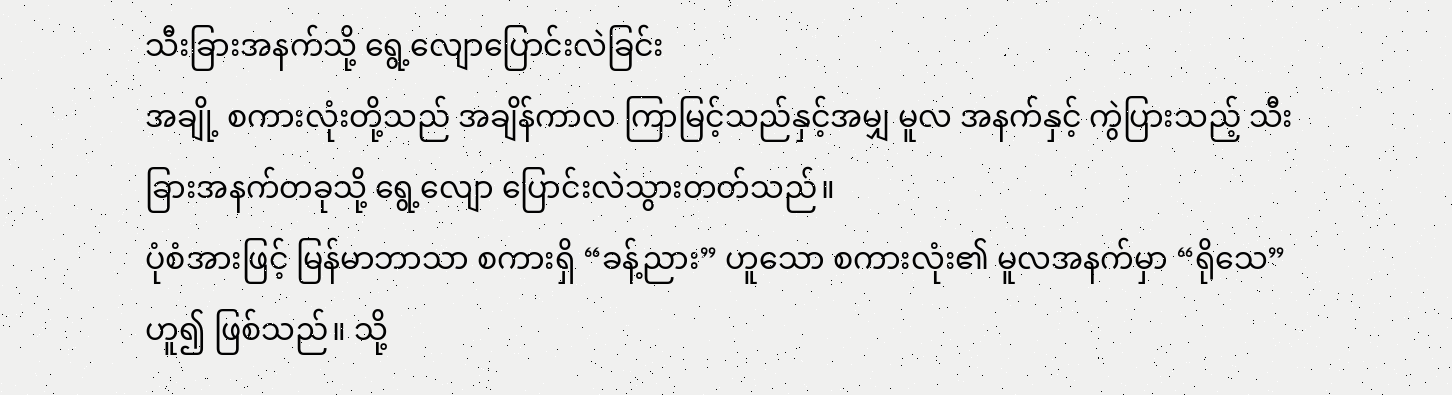သီးခြားအနက်သို့ ရွေ့လျောပြောင်းလဲခြင်း
အချို့ စကားလုံးတို့သည် အချိန်ကာလ ကြာမြင့်သည်နှင့်အမျှ မူလ အနက်နှင့် ကွဲပြားသည့် သီးခြားအနက်တခုသို့ ရွေ့လျော ပြောင်းလဲသွားတတ်သည်။
ပုံစံအားဖြင့် မြန်မာဘာသာ စကားရှိ “ခန့်ညား” ဟူသော စကားလုံး၏ မူလအနက်မှာ “ရိုသေ” ဟူ၍ ဖြစ်သည်။ သို့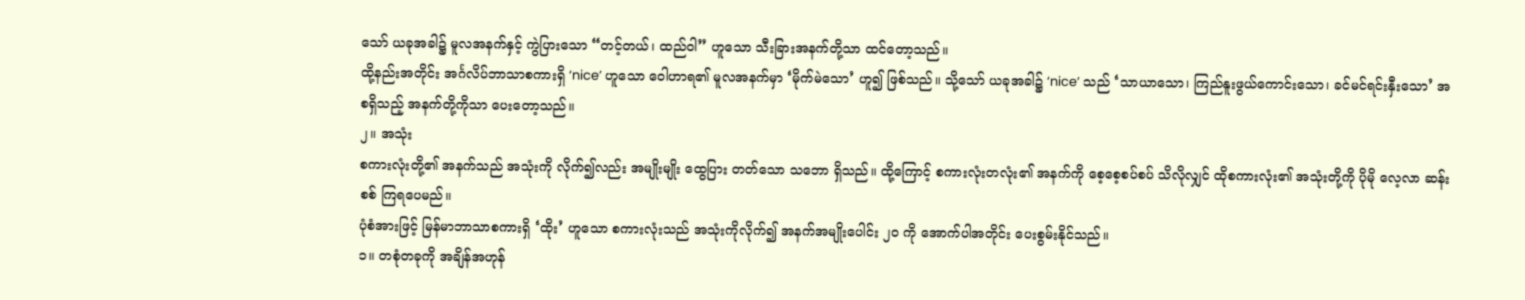သော် ယခုအခါ၌ မူလအနက်နှင့် ကွဲပြားသော “တင့်တယ်၊ ထည်ဝါ” ဟူသော သီးခြားအနက်တို့သာ ထင်တော့သည်။
ထို့နည်းအတိုင်း အင်္ဂလိပ်ဘာသာစကားရှိ ‘nice’ ဟူသော ဝေါဟာရ၏ မူလအနက်မှာ ‘မိုက်မဲသော’ ဟူ၍ ဖြစ်သည်။ သို့သော် ယခုအခါ၌ ‘nice’ သည် ‘သာယာသော၊ ကြည်နူးဖွယ်ကောင်းသော၊ ခင်မင်ရင်းနှီးသော’ အစရှိသည့် အနက်တို့ကိုသာ ပေးတော့သည်။
၂။ အသုံး
စကားလုံးတို့၏ အနက်သည် အသုံးကို လိုက်၍လည်း အမျိုးမျိုး ထွေပြား တတ်သော သဘော ရှိသည်။ ထို့ကြောင့် စကားလုံးတလုံး၏ အနက်ကို စေ့စေ့စပ်စပ် သိလိုလျှင် ထိုစကားလုံး၏ အသုံးတို့ကို ပိုမို လေ့လာ ဆန်းစစ် ကြရပေမည်။
ပုံစံအားဖြင့် မြန်မာဘာသာစကားရှိ ‘ထိုး’ ဟူသော စကားလုံးသည် အသုံးကိုလိုက်၍ အနက်အမျိုးပေါင်း ၂၀ ကို အောက်ပါအတိုင်း ပေးစွမ်းနိုင်သည်။
၁။ တစုံတခုကို အချိန်အဟုန်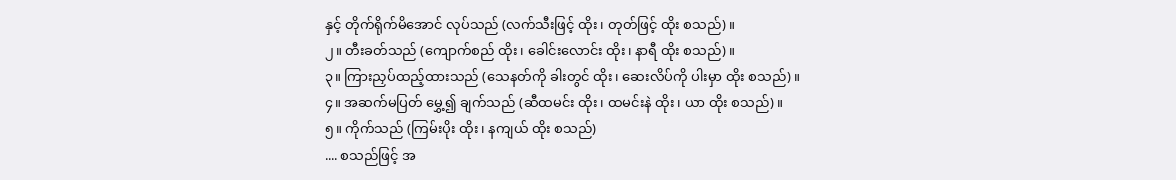နှင့် တိုက်ရိုက်မိအောင် လုပ်သည် (လက်သီးဖြင့် ထိုး၊ တုတ်ဖြင့် ထိုး စသည်)။
၂။ တီးခတ်သည် (ကျောက်စည် ထိုး၊ ခေါင်းလောင်း ထိုး၊ နာရီ ထိုး စသည်)။
၃။ ကြားညှပ်ထည့်ထားသည် (သေနတ်ကို ခါးတွင် ထိုး၊ ဆေးလိပ်ကို ပါးမှာ ထိုး စသည်)။
၄။ အဆက်မပြတ် မွှေ့၍ ချက်သည် (ဆီထမင်း ထိုး၊ ထမင်းနဲ ထိုး၊ ယာ ထိုး စသည်)။
၅။ ကိုက်သည် (ကြမ်းပိုး ထိုး၊ နကျယ် ထိုး စသည်)
.... စသည်ဖြင့် အ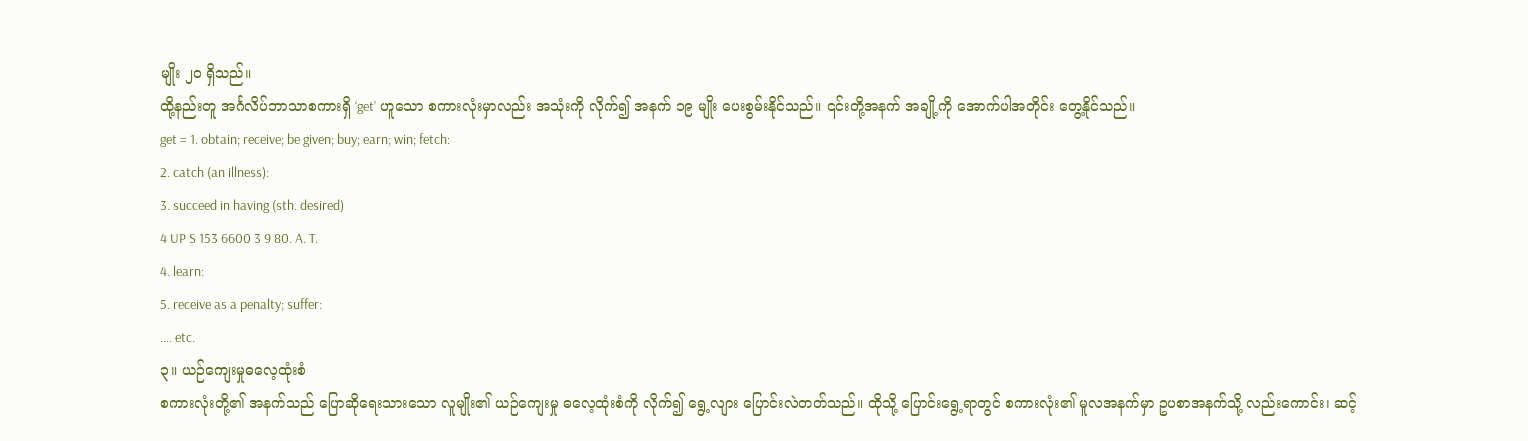မျိုး ၂၀ ရှိသည်။
ထို့နည်းတူ အင်္ဂလိပ်ဘာသာစကားရှိ ‘get’ ဟူသော စကားလုံးမှာလည်း အသုံးကို လိုက်၍ အနက် ၁၉ မျိုး ပေးစွမ်းနိုင်သည်။ ၎င်းတို့အနက် အချို့ကို အောက်ပါအတိုင်း တွေ့နိုင်သည်။
get = 1. obtain; receive; be given; buy; earn; win; fetch:
2. catch (an illness):
3. succeed in having (sth. desired)
4 UP S 153 6600 3 9 80. A. T.
4. learn:
5. receive as a penalty; suffer:
.... etc.
၃။ ယဉ်ကျေးမှုဓလေ့ထုံးစံ
စကားလုံးတို့၏ အနက်သည် ပြောဆိုရေးသားသော လူမျိုး၏ ယဉ်ကျေးမှု ဓလေ့ထုံးစံကို လိုက်၍ ရွေ့လျား ပြောင်းလဲတတ်သည်။ ထိုသို့ ပြောင်းရွေ့ရာတွင် စကားလုံး၏ မူလအနက်မှာ ဥပစာအနက်သို့ လည်းကောင်း၊ ဆင့်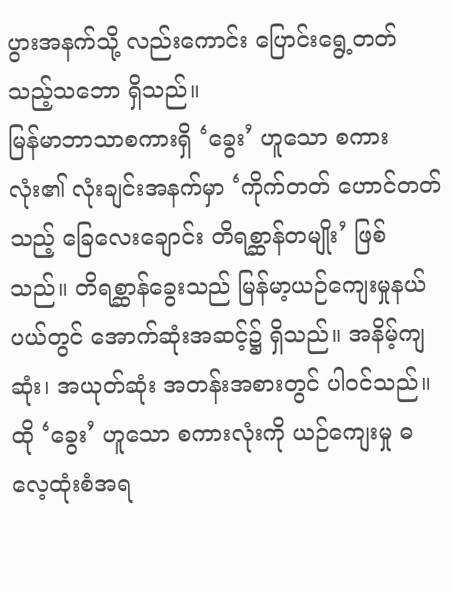ပွားအနက်သို့ လည်းကောင်း ပြောင်းရွေ့တတ်သည့်သဘော ရှိသည်။
မြန်မာဘာသာစကားရှိ ‘ခွေး’ ဟူသော စကားလုံး၏ လုံးချင်းအနက်မှာ ‘ကိုက်တတ် ဟောင်တတ်သည့် ခြေလေးချောင်း တိရစ္ဆာန်တမျိုး’ ဖြစ်သည်။ တိရစ္ဆာန်ခွေးသည် မြန်မာ့ယဉ်ကျေးမှုနယ်ပယ်တွင် အောက်ဆုံးအဆင့်၌ ရှိသည်။ အနိမ့်ကျဆုံး၊ အယုတ်ဆုံး အတန်းအစားတွင် ပါဝင်သည်။ ထို ‘ခွေး’ ဟူသော စကားလုံးကို ယဉ်ကျေးမှု ဓလေ့ထုံးစံအရ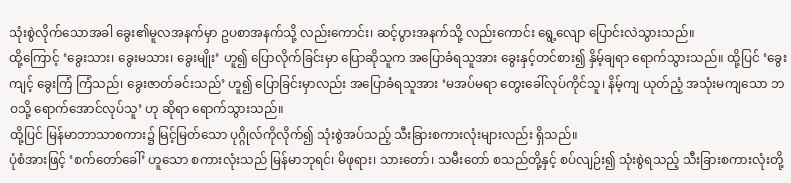သုံးစွဲလိုက်သောအခါ ခွေး၏မူလအနက်မှာ ဥပစာအနက်သို့ လည်းကောင်း၊ ဆင့်ပွားအနက်သို့ လည်းကောင်း ရွေ့လျော ပြောင်းလဲသွားသည်။
ထို့ကြောင့် ‘ခွေးသား၊ ခွေးမသား၊ ခွေးမျိုး’ ဟူ၍ ပြောလိုက်ခြင်းမှာ ပြောဆိုသူက အပြောခံရသူအား ခွေးနှင့်တင်စား၍ နှိမ့်ချရာ ရောက်သွားသည်။ ထို့ပြင် ‘ခွေးကျင့် ခွေးကြံ ကြံသည်၊ ခွေးဇာတ်ခင်းသည်’ ဟူ၍ ပြောခြင်းမှာလည်း အပြောခံရသူအား ‘မအပ်မရာ တွေးခေါ်လုပ်ကိုင်သူ၊ နိမ့်ကျ ယုတ်ညံ့ အသုံးမကျသော ဘဝသို့ ရောက်အောင်လုပ်သူ’ ဟု ဆိုရာ ရောက်သွားသည်။
ထို့ပြင် မြန်မာဘာသာစကား၌ မြင့်မြတ်သော ပုဂ္ဂိုလ်ကိုလိုက်၍ သုံးစွဲအပ်သည့် သီးခြားစကားလုံးများလည်း ရှိသည်။
ပုံစံအားဖြင့် ‘စက်တော်ခေါ်’ ဟူသော စကားလုံးသည် မြန်မာဘုရင်၊ မိဖုရား၊ သားတော်၊ သမီးတော် စသည်တို့နှင့် စပ်လျဉ်း၍ သုံးစွဲရသည့် သီးခြားစကားလုံးတို့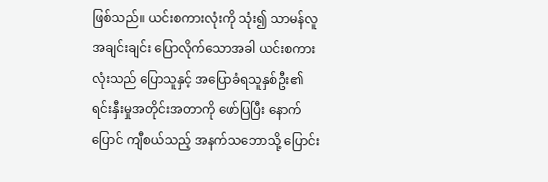ဖြစ်သည်။ ယင်းစကားလုံးကို သုံး၍ သာမန်လူအချင်းချင်း ပြောလိုက်သောအခါ ယင်းစကားလုံးသည် ပြောသူနှင့် အပြောခံရသူနှစ်ဦး၏ ရင်းနှီးမှုအတိုင်းအတာကို ဖော်ပြပြီး နောက်ပြောင် ကျီစယ်သည့် အနက်သဘောသို့ ပြောင်း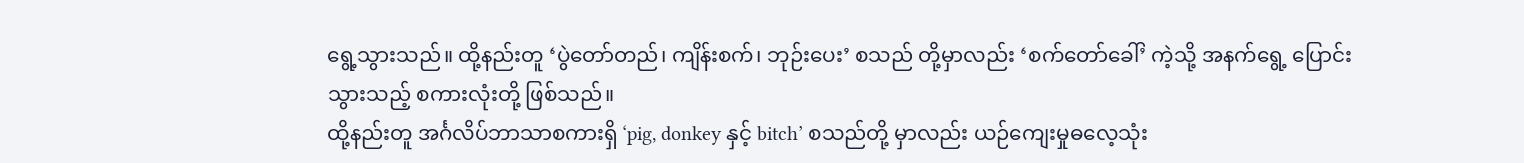ရွေ့သွားသည်။ ထို့နည်းတူ ‘ပွဲတော်တည်၊ ကျိန်းစက်၊ ဘုဉ်းပေး’ စသည် တို့မှာလည်း ‘စက်တော်ခေါ်’ ကဲ့သို့ အနက်ရွေ့ ပြောင်းသွားသည့် စကားလုံးတို့ ဖြစ်သည်။
ထို့နည်းတူ အင်္ဂလိပ်ဘာသာစကားရှိ ‘pig, donkey နှင့် bitch’ စသည်တို့ မှာလည်း ယဉ်ကျေးမှုဓလေ့သုံး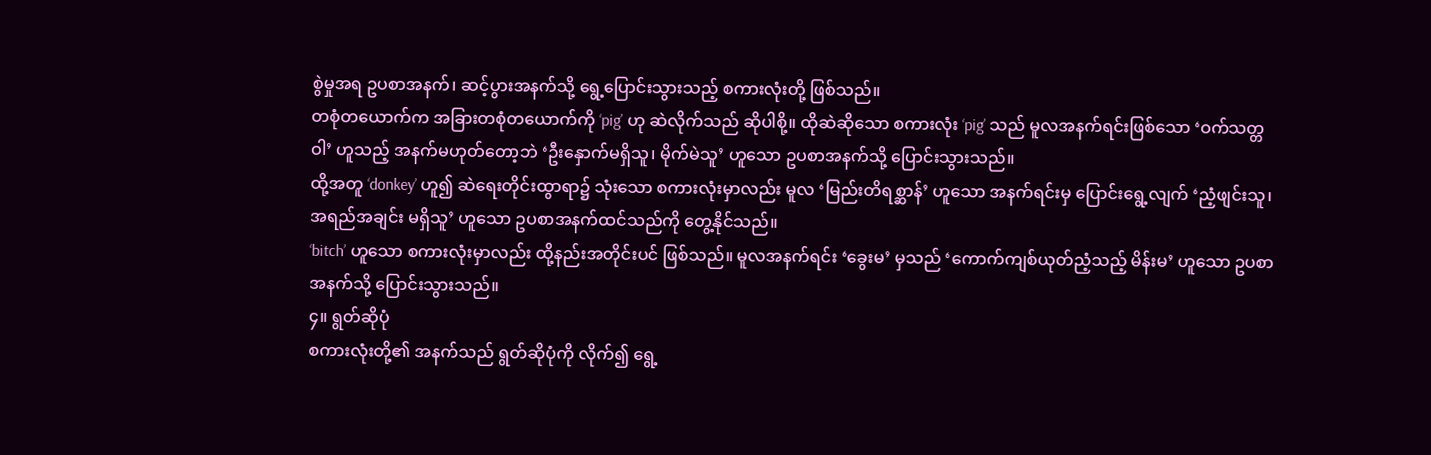စွဲမှုအရ ဥပစာအနက်၊ ဆင့်ပွားအနက်သို့ ရွေ့ပြောင်းသွားသည့် စကားလုံးတို့ ဖြစ်သည်။
တစုံတယောက်က အခြားတစုံတယောက်ကို ‘pig’ ဟု ဆဲလိုက်သည် ဆိုပါစို့။ ထိုဆဲဆိုသော စကားလုံး ‘pig’ သည် မူလအနက်ရင်းဖြစ်သော ‘ဝက်သတ္တဝါ’ ဟူသည့် အနက်မဟုတ်တော့ဘဲ ‘ဦးနှောက်မရှိသူ၊ မိုက်မဲသူ’ ဟူသော ဥပစာအနက်သို့ ပြောင်းသွားသည်။
ထို့အတူ ‘donkey’ ဟူ၍ ဆဲရေးတိုင်းထွာရာ၌ သုံးသော စကားလုံးမှာလည်း မူလ ‘မြည်းတိရစ္ဆာန်’ ဟူသော အနက်ရင်းမှ ပြောင်းရွေ့လျက် ‘ညံ့ဖျင်းသူ၊ အရည်အချင်း မရှိသူ’ ဟူသော ဥပစာအနက်ထင်သည်ကို တွေ့နိုင်သည်။
‘bitch’ ဟူသော စကားလုံးမှာလည်း ထို့နည်းအတိုင်းပင် ဖြစ်သည်။ မူလအနက်ရင်း ‘ခွေးမ’ မှသည် ‘ကောက်ကျစ်ယုတ်ညံ့သည့် မိန်းမ’ ဟူသော ဥပစာအနက်သို့ ပြောင်းသွားသည်။
၄။ ရွတ်ဆိုပုံ
စကားလုံးတို့၏ အနက်သည် ရွတ်ဆိုပုံကို လိုက်၍ ရွေ့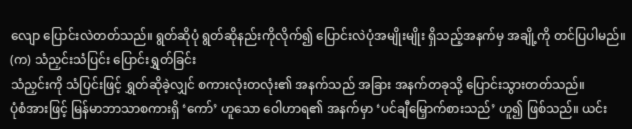လျော ပြောင်းလဲတတ်သည်။ ရွတ်ဆိုပုံ ရွတ်ဆိုနည်းကိုလိုက်၍ ပြောင်းလဲပုံအမျိုးမျိုး ရှိသည့်အနက်မှ အချို့ကို တင်ပြပါမည်။
(က) သံညှင်းသံပြင်း ပြောင်းရွှတ်ခြင်း
သံညှင်းကို သံပြင်းဖြင့် ရွှတ်ဆိုခဲ့လျှင် စကားလုံးတလုံး၏ အနက်သည် အခြား အနက်တခုသို့ ပြောင်းသွားတတ်သည်။
ပုံစံအားဖြင့် မြန်မာဘာသာစကားရှိ ‘ကော်’ ဟူသော ဝေါဟာရ၏ အနက်မှာ ‘ပင်ချီမြှောက်စားသည်’ ဟူ၍ ဖြစ်သည်။ ယင်း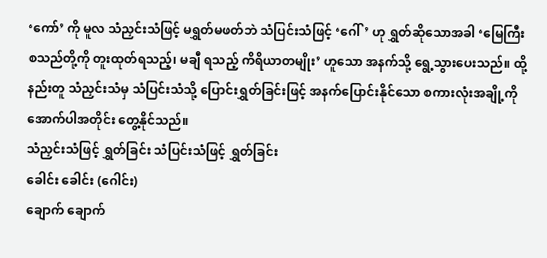‘ကော်’ ကို မူလ သံညှင်းသံဖြင့် မရွှတ်မဖတ်ဘဲ သံပြင်းသံဖြင့် ‘ဂေါ်’ ဟု ရွှတ်ဆိုသောအခါ ‘မြေကြီး စသည်တို့ကို တူးထုတ်ရသည့်၊ မချီ ရသည့် ကိရိယာတမျိုး’ ဟူသော အနက်သို့ ရွေ့သွားပေးသည်။ ထို့နည်းတူ သံညှင်းသံမှ သံပြင်းသံသို့ ပြောင်းရွှတ်ခြင်းဖြင့် အနက်ပြောင်းနိုင်သော စကားလုံးအချို့ကို အောက်ပါအတိုင်း တွေ့နိုင်သည်။
သံညှင်းသံဖြင့် ရွှတ်ခြင်း သံပြင်းသံဖြင့် ရွှတ်ခြင်း
ခေါင်း ခေါင်း (ဂေါင်း)
ချောက် ချောက်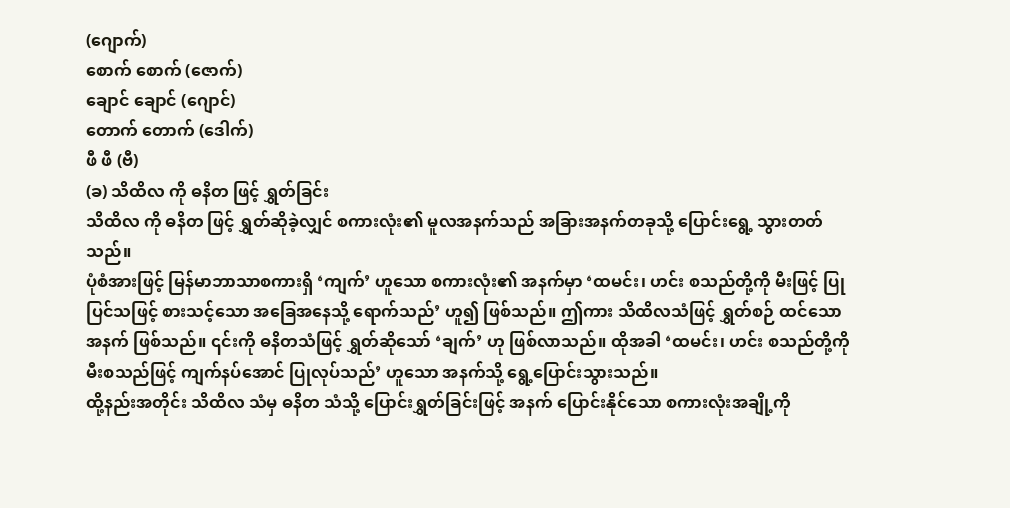(ဂျောက်)
စောက် စောက် (ဇောက်)
ချောင် ချောင် (ဂျောင်)
တောက် တောက် (ဒေါက်)
ဖီ ဖီ (ဗီ)
(ခ) သိထိလ ကို ဓနိတ ဖြင့် ရွှတ်ခြင်း
သိထိလ ကို ဓနိတ ဖြင့် ရွှတ်ဆိုခဲ့လျှင် စကားလုံး၏ မူလအနက်သည် အခြားအနက်တခုသို့ ပြောင်းရွေ့ သွားတတ်သည်။
ပုံစံအားဖြင့် မြန်မာဘာသာစကားရှိ ‘ကျက်’ ဟူသော စကားလုံး၏ အနက်မှာ ‘ထမင်း၊ ဟင်း စသည်တို့ကို မီးဖြင့် ပြုပြင်သဖြင့် စားသင့်သော အခြေအနေသို့ ရောက်သည်’ ဟူ၍ ဖြစ်သည်။ ဤကား သိထိလသံဖြင့် ရွှတ်စဉ် ထင်သောအနက် ဖြစ်သည်။ ၎င်းကို ဓနိတသံဖြင့် ရွှတ်ဆိုသော် ‘ချက်’ ဟု ဖြစ်လာသည်။ ထိုအခါ ‘ထမင်း၊ ဟင်း စသည်တို့ကို မီးစသည်ဖြင့် ကျက်နပ်အောင် ပြုလုပ်သည်’ ဟူသော အနက်သို့ ရွေ့ပြောင်းသွားသည်။
ထို့နည်းအတိုင်း သိထိလ သံမှ ဓနိတ သံသို့ ပြောင်းရွှတ်ခြင်းဖြင့် အနက် ပြောင်းနိုင်သော စကားလုံးအချို့ကို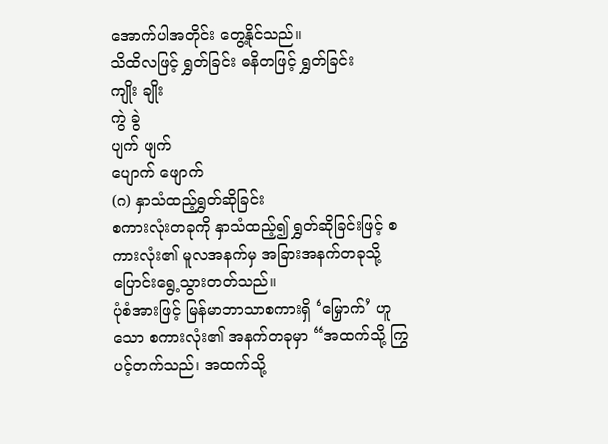အောက်ပါအတိုင်း တွေ့နိုင်သည်။
သိထိလဖြင့် ရွှတ်ခြင်း ဓနိတဖြင့် ရွှတ်ခြင်း
ကျိုး ချိုး
ကွဲ ခွဲ
ပျက် ဖျက်
ပျောက် ဖျောက်
(ဂ) နှာသံထည့်ရွှတ်ဆိုခြင်း
စကားလုံးတခုကို နှာသံထည့်၍ ရွှတ်ဆိုခြင်းဖြင့် စကားလုံး၏ မူလအနက်မှ အခြားအနက်တခုသို့ ပြောင်းရွေ့သွားတတ်သည်။
ပုံစံအားဖြင့် မြန်မာဘာသာစကားရှိ ‘မြှောက်’ ဟူသော စကားလုံး၏ အနက်တခုမှာ “အထက်သို့ ကြွပင့်တက်သည်၊ အထက်သို့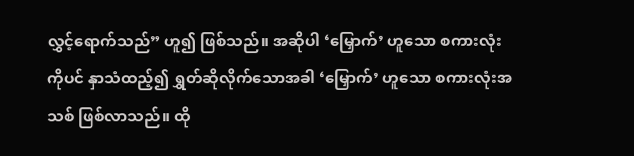လွှင့်ရောက်သည်” ဟူ၍ ဖြစ်သည်။ အဆိုပါ ‘မြှောက်’ ဟူသော စကားလုံးကိုပင် နှာသံထည့်၍ ရွှတ်ဆိုလိုက်သောအခါ ‘မြှောက်’ ဟူသော စကားလုံးအသစ် ဖြစ်လာသည်။ ထို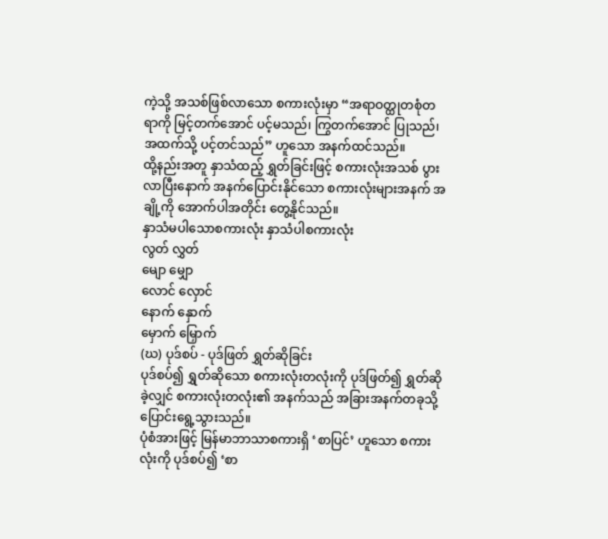ကဲ့သို့ အသစ်ဖြစ်လာသော စကားလုံးမှာ “အရာဝတ္ထုတစုံတရာကို မြင့်တက်အောင် ပင့်မသည်၊ ကြွတက်အောင် ပြုသည်၊ အထက်သို့ ပင့်တင်သည်” ဟူသော အနက်ထင်သည်။
ထို့နည်းအတူ နှာသံထည့် ရွှတ်ခြင်းဖြင့် စကားလုံးအသစ် ပွားလာပြီးနောက် အနက်ပြောင်းနိုင်သော စကားလုံးများအနက် အချို့ကို အောက်ပါအတိုင်း တွေ့နိုင်သည်။
နှာသံမပါသောစကားလုံး နှာသံပါစကားလုံး
လွတ် လွှတ်
မျော မျှော
လောင် လှောင်
နောက် နှောက်
မှောက် မြှောက်
(ဃ) ပုဒ်စပ် - ပုဒ်ဖြတ် ရွှတ်ဆိုခြင်း
ပုဒ်စပ်၍ ရွှတ်ဆိုသော စကားလုံးတလုံးကို ပုဒ်ဖြတ်၍ ရွှတ်ဆိုခဲ့လျှင် စကားလုံးတလုံး၏ အနက်သည် အခြားအနက်တခုသို့ ပြောင်းရွေ့သွားသည်။
ပုံစံအားဖြင့် မြန်မာဘာသာစကားရှိ ‘စာပြင်’ ဟူသော စကားလုံးကို ပုဒ်စပ်၍ ‘စာ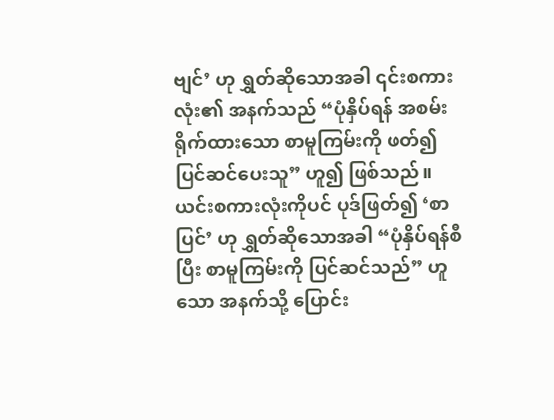ဗျင်’ ဟု ရွှတ်ဆိုသောအခါ ၎င်းစကားလုံး၏ အနက်သည် “ပုံနှိပ်ရန် အစမ်းရိုက်ထားသော စာမူကြမ်းကို ဖတ်၍ ပြင်ဆင်ပေးသူ” ဟူ၍ ဖြစ်သည်။ ယင်းစကားလုံးကိုပင် ပုဒ်ဖြတ်၍ ‘စာ ပြင်’ ဟု ရွှတ်ဆိုသောအခါ “ပုံနှိပ်ရန်စီပြီး စာမူကြမ်းကို ပြင်ဆင်သည်” ဟူသော အနက်သို့ ပြောင်း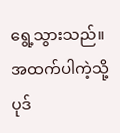ရွေ့သွားသည်။
အထက်ပါကဲ့သို့ ပုဒ်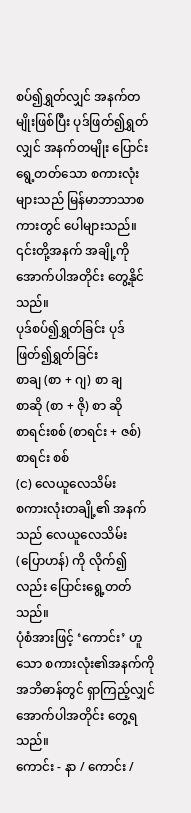စပ်၍ရွှတ်လျှင် အနက်တမျိုးဖြစ်ပြီး ပုဒ်ဖြတ်၍ရွှတ်လျှင် အနက်တမျိုး ပြောင်းရွေ့တတ်သော စကားလုံးများသည် မြန်မာဘာသာစကားတွင် ပေါများသည်။ ၎င်းတို့အနက် အချို့ကို အောက်ပါအတိုင်း တွေ့နိုင်သည်။
ပုဒ်စပ်၍ရွှတ်ခြင်း ပုဒ်ဖြတ်၍ရွှတ်ခြင်း
စာချ (စာ + ဂျ) စာ ချ
စာဆို (စာ + ဇို) စာ ဆို
စာရင်းစစ် (စာရင်း + ဇစ်) စာရင်း စစ်
(င) လေယူလေသိမ်း
စကားလုံးတချို့၏ အနက်သည် လေယူလေသိမ်း (ပြောဟန်) ကို လိုက်၍လည်း ပြောင်းရွေ့တတ်သည်။
ပုံစံအားဖြင့် ‘ကောင်း’ ဟူသော စကားလုံး၏အနက်ကို အဘိဓာန်တွင် ရှာကြည့်လျှင် အောက်ပါအတိုင်း တွေ့ရသည်။
ကောင်း - နာ / ကောင်း /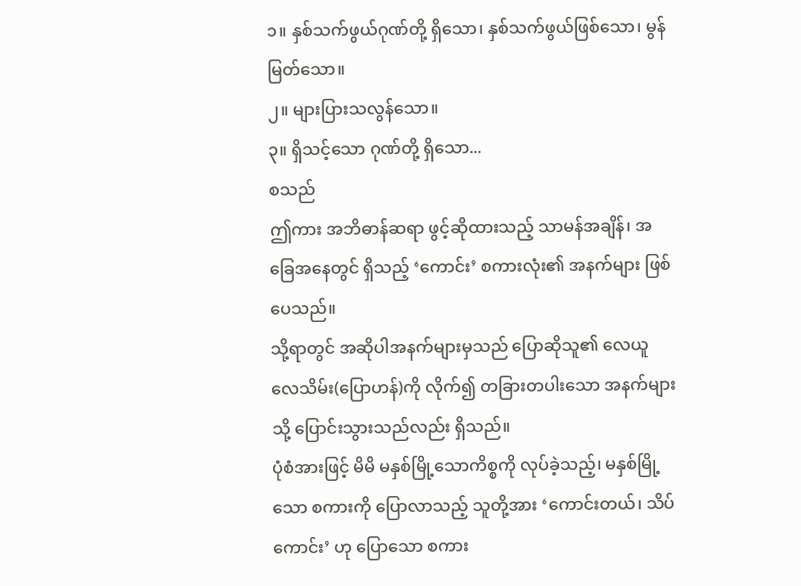၁။ နှစ်သက်ဖွယ်ဂုဏ်တို့ ရှိသော၊ နှစ်သက်ဖွယ်ဖြစ်သော၊ မွန်မြတ်သော။
၂။ များပြားသလွန်သော။
၃။ ရှိသင့်သော ဂုဏ်တို့ ရှိသော...
စသည်
ဤကား အဘိဓာန်ဆရာ ဖွင့်ဆိုထားသည့် သာမန်အချိန်၊ အခြေအနေတွင် ရှိသည့် ‘ကောင်း’ စကားလုံး၏ အနက်များ ဖြစ်ပေသည်။
သို့ရာတွင် အဆိုပါအနက်များမှသည် ပြောဆိုသူ၏ လေယူလေသိမ်း(ပြောဟန်)ကို လိုက်၍ တခြားတပါးသော အနက်များသို့ ပြောင်းသွားသည်လည်း ရှိသည်။
ပုံစံအားဖြင့် မိမိ မနှစ်မြို့သောကိစ္စကို လုပ်ခဲ့သည့်၊ မနှစ်မြို့သော စကားကို ပြောလာသည့် သူတို့အား ‘ကောင်းတယ်၊ သိပ်ကောင်း’ ဟု ပြောသော စကား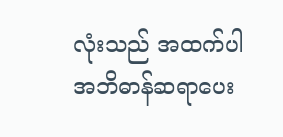လုံးသည် အထက်ပါ အဘိဓာန်ဆရာပေး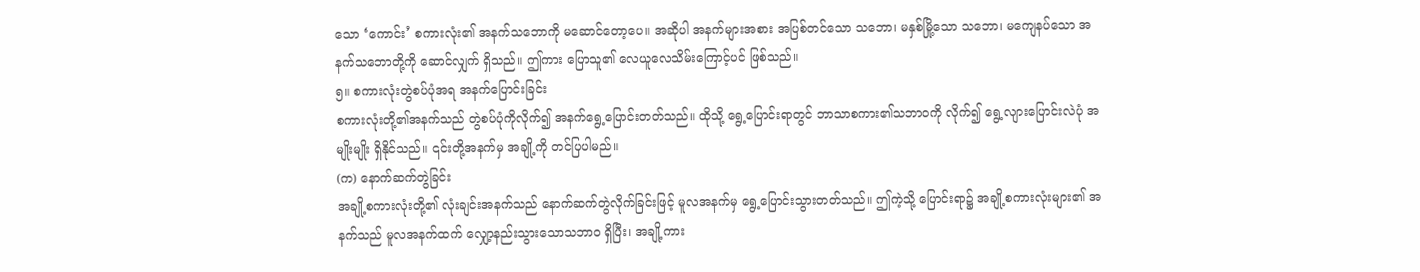သော ‘ကောင်း’ စကားလုံး၏ အနက်သဘောကို မဆောင်တော့ပေ။ အဆိုပါ အနက်များအစား အပြစ်တင်သော သဘော၊ မနှစ်မြို့သော သဘော၊ မကျေနပ်သော အနက်သဘောတို့ကို ဆောင်လျှက် ရှိသည်။ ဤကား ပြောသူ၏ လေယူလေသိမ်းကြောင့်ပင် ဖြစ်သည်။
၅။ စကားလုံးတွဲစပ်ပုံအရ အနက်ပြောင်းခြင်း
စကားလုံးတို့၏အနက်သည် တွဲစပ်ပုံကိုလိုက်၍ အနက်ရွေ့ပြောင်းတတ်သည်။ ထိုသို့ ရွေ့ပြောင်းရာတွင် ဘာသာစကား၏သဘာဝကို လိုက်၍ ရွေ့လျားပြောင်းလဲပုံ အမျိုးမျိုး ရှိနိုင်သည်။ ၎င်းတို့အနက်မှ အချို့ကို တင်ပြပါမည်။
(က) နောက်ဆက်တွဲခြင်း
အချို့စကားလုံးတို့၏ လုံးချင်းအနက်သည် နောက်ဆက်တွဲလိုက်ခြင်းဖြင့် မူလအနက်မှ ရွေ့ပြောင်းသွားတတ်သည်။ ဤကဲ့သို့ ပြောင်းရာ၌ အချို့စကားလုံးများ၏ အနက်သည် မူလအနက်ထက် လျှော့နည်းသွားသောသဘာဝ ရှိပြီး၊ အချို့ကား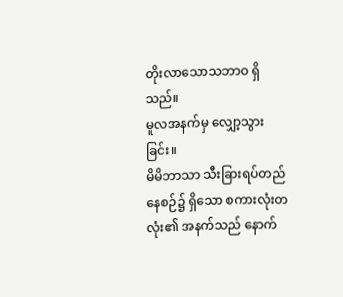တိုးလာသောသဘာဝ ရှိသည်။
မူလအနက်မှ လျှော့သွားခြင်း။
မိမိဘာသာ သီးခြားရပ်တည်နေစဉ်၌ ရှိသော စကားလုံးတလုံး၏ အနက်သည် နောက်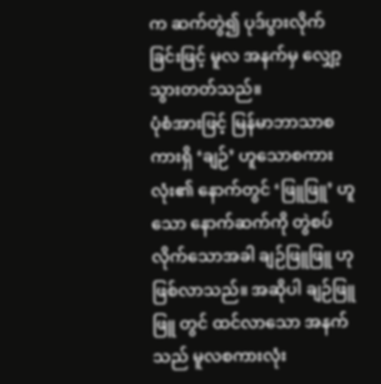က ဆက်တွဲ၍ ပုဒ်ပွားလိုက်ခြင်းဖြင့် မူလ အနက်မှ လျှော့သွားတတ်သည်။
ပုံစံအားဖြင့် မြန်မာဘာသာစကားရှိ ‘ချဉ်’ ဟူသောစကားလုံး၏ နောက်တွင် ‘ဖြူဖြူ’ ဟူသော နောက်ဆက်ကို တွဲစပ်လိုက်သောအခါ ချဉ်ဖြူဖြူ ဟု ဖြစ်လာသည်။ အဆိုပါ ချဉ်ဖြူဖြူ တွင် ထင်လာသော အနက်သည် မူလစကားလုံး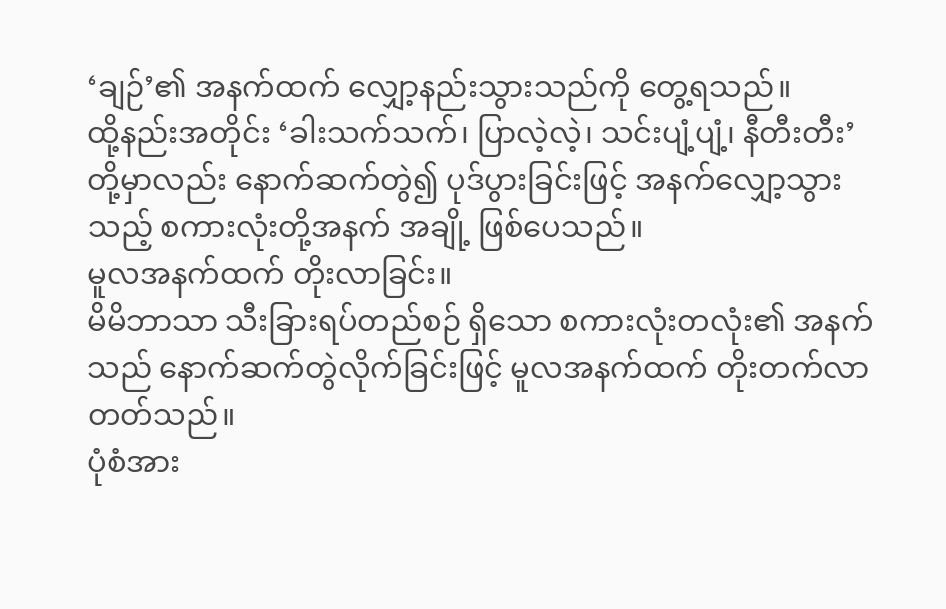‘ချဉ်’၏ အနက်ထက် လျှော့နည်းသွားသည်ကို တွေ့ရသည်။
ထို့နည်းအတိုင်း ‘ခါးသက်သက်၊ ပြာလဲ့လဲ့၊ သင်းပျံ့ပျံ့၊ နီတီးတီး’ တို့မှာလည်း နောက်ဆက်တွဲ၍ ပုဒ်ပွားခြင်းဖြင့် အနက်လျှော့သွားသည့် စကားလုံးတို့အနက် အချို့ ဖြစ်ပေသည်။
မူလအနက်ထက် တိုးလာခြင်း။
မိမိဘာသာ သီးခြားရပ်တည်စဉ် ရှိသော စကားလုံးတလုံး၏ အနက်သည် နောက်ဆက်တွဲလိုက်ခြင်းဖြင့် မူလအနက်ထက် တိုးတက်လာတတ်သည်။
ပုံစံအား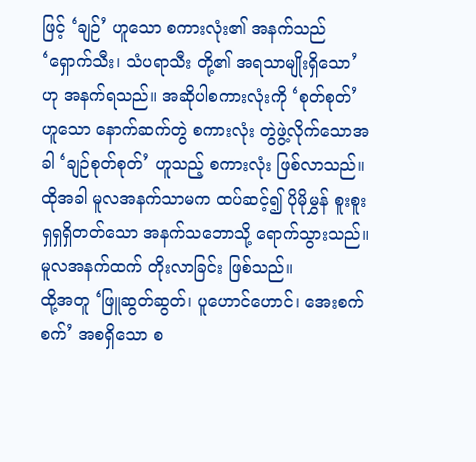ဖြင့် ‘ချဉ်’ ဟူသော စကားလုံး၏ အနက်သည် ‘ရှောက်သီး၊ သံပရာသီး တို့၏ အရသာမျိုးရှိသော’ ဟု အနက်ရသည်။ အဆိုပါစကားလုံးကို ‘စုတ်စုတ်’ ဟူသော နောက်ဆက်တွဲ စကားလုံး တွဲဖွဲ့လိုက်သောအခါ ‘ချဉ်စုတ်စုတ်’ ဟူသည့် စကားလုံး ဖြစ်လာသည်။ ထိုအခါ မူလအနက်သာမက ထပ်ဆင့်၍ ပိုမိုမွှန် စူးစူးရှရှရှိတတ်သော အနက်သဘောသို့ ရောက်သွားသည်။ မူလအနက်ထက် တိုးလာခြင်း ဖြစ်သည်။
ထို့အတူ ‘ဖြူဆွတ်ဆွတ်၊ ပူဟောင်ဟောင်၊ အေးစက်စက်’ အစရှိသော စ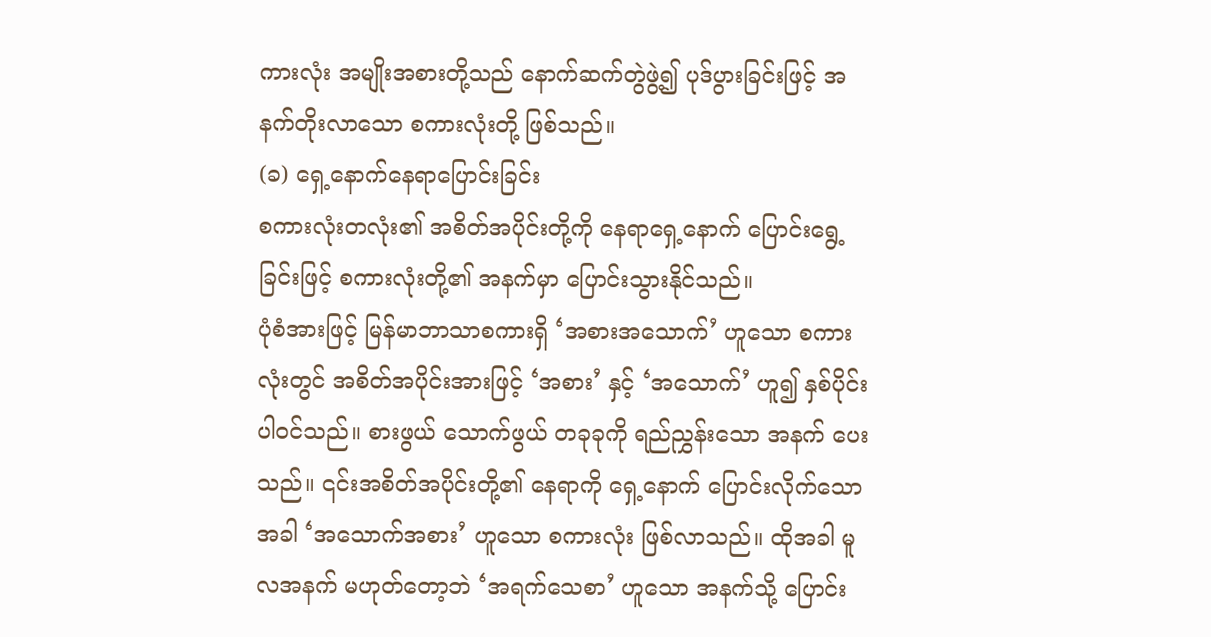ကားလုံး အမျိုးအစားတို့သည် နောက်ဆက်တွဲဖွဲ့၍ ပုဒ်ပွားခြင်းဖြင့် အနက်တိုးလာသော စကားလုံးတို့ ဖြစ်သည်။
(ခ) ရှေ့နောက်နေရာပြောင်းခြင်း
စကားလုံးတလုံး၏ အစိတ်အပိုင်းတို့ကို နေရာရှေ့နောက် ပြောင်းရွေ့ခြင်းဖြင့် စကားလုံးတို့၏ အနက်မှာ ပြောင်းသွားနိုင်သည်။
ပုံစံအားဖြင့် မြန်မာဘာသာစကားရှိ ‘အစားအသောက်’ ဟူသော စကားလုံးတွင် အစိတ်အပိုင်းအားဖြင့် ‘အစား’ နှင့် ‘အသောက်’ ဟူ၍ နှစ်ပိုင်းပါဝင်သည်။ စားဖွယ် သောက်ဖွယ် တခုခုကို ရည်ညွှန်းသော အနက် ပေးသည်။ ၎င်းအစိတ်အပိုင်းတို့၏ နေရာကို ရှေ့နောက် ပြောင်းလိုက်သောအခါ ‘အသောက်အစား’ ဟူသော စကားလုံး ဖြစ်လာသည်။ ထိုအခါ မူလအနက် မဟုတ်တော့ဘဲ ‘အရက်သေစာ’ ဟူသော အနက်သို့ ပြောင်း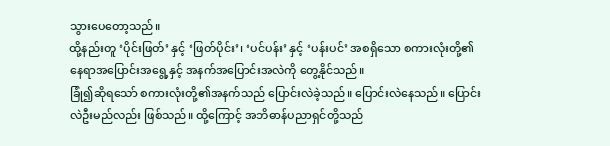သွားပေတော့သည်။
ထို့နည်းတူ ‘ပိုင်းဖြတ်’ နှင့် ‘ဖြတ်ပိုင်း’၊ ‘ပင်ပန်း’ နှင့် ‘ပန်းပင်’ အစရှိသော စကားလုံးတို့၏ နေရာအပြောင်းအရွေ့နှင့် အနက်အပြောင်းအလဲကို တွေ့နိုင်သည်။
ခြုံ၍ဆိုရသော် စကားလုံးတို့၏အနက်သည် ပြောင်းလဲခဲ့သည်။ ပြောင်းလဲနေသည်။ ပြောင်းလဲဦးမည်လည်း ဖြစ်သည်။ ထို့ကြောင့် အဘိဓာန်ပညာရှင်တို့သည်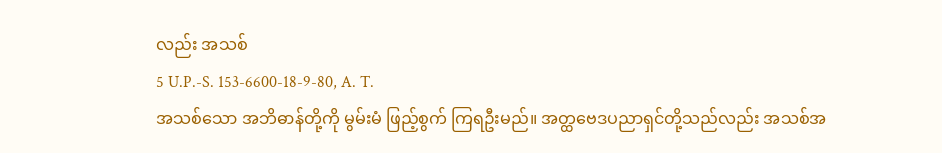လည်း အသစ်
5 U.P.-S. 153-6600-18-9-80, A. T.
အသစ်သော အဘိဓာန်တို့ကို မွမ်းမံ ဖြည့်စွက် ကြရဦးမည်။ အတ္ထဗေဒပညာရှင်တို့သည်လည်း အသစ်အ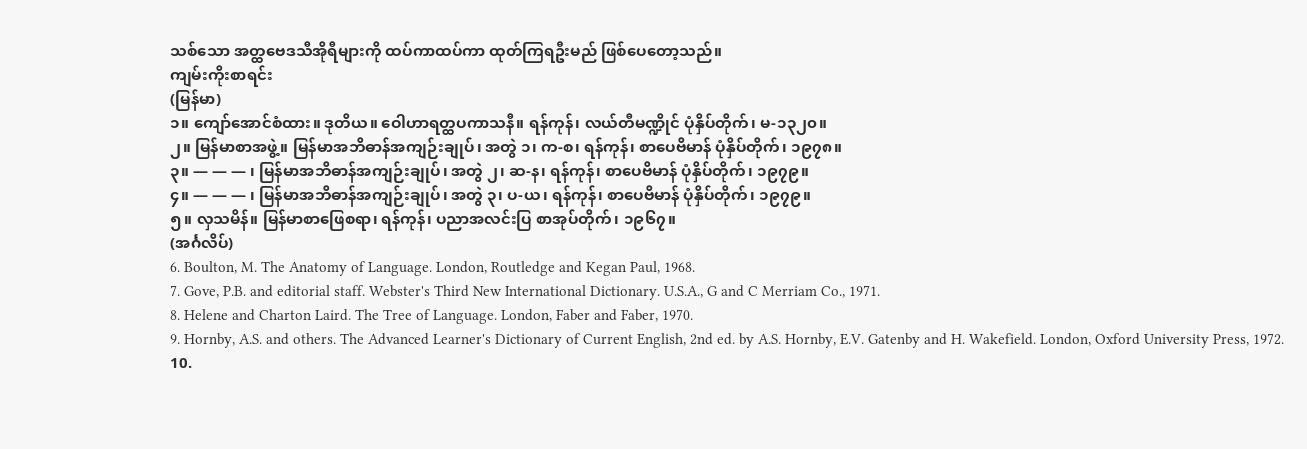သစ်သော အတ္ထဗေဒသီအိုရီများကို ထပ်ကာထပ်ကာ ထုတ်ကြရဦးမည် ဖြစ်ပေတော့သည်။
ကျမ်းကိုးစာရင်း
(မြန်မာ)
၁။ ကျော်အောင်စံထား။ ဒုတိယ။ ဝေါဟာရတ္ထပကာသနီ။ ရန်ကုန်၊ လယ်တီမဏ္ဍိုင် ပုံနှိပ်တိုက်၊ မ-၁၃၂၀။
၂။ မြန်မာစာအဖွဲ့။ မြန်မာအဘိဓာန်အကျဉ်းချုပ်၊ အတွဲ ၁၊ က-စ၊ ရန်ကုန်၊ စာပေဗိမာန် ပုံနှိပ်တိုက်၊ ၁၉၇၈။
၃။ — — — ၊ မြန်မာအဘိဓာန်အကျဉ်းချုပ်၊ အတွဲ ၂၊ ဆ-န၊ ရန်ကုန်၊ စာပေဗိမာန် ပုံနှိပ်တိုက်၊ ၁၉၇၉။
၄။ — — — ၊ မြန်မာအဘိဓာန်အကျဉ်းချုပ်၊ အတွဲ ၃၊ ပ-ယ၊ ရန်ကုန်၊ စာပေဗိမာန် ပုံနှိပ်တိုက်၊ ၁၉၇၉။
၅။ လှသမိန်။ မြန်မာစာဖြေစရာ၊ ရန်ကုန်၊ ပညာအလင်းပြ စာအုပ်တိုက်၊ ၁၉၆၇။
(အင်္ဂလိပ်)
6. Boulton, M. The Anatomy of Language. London, Routledge and Kegan Paul, 1968.
7. Gove, P.B. and editorial staff. Webster's Third New International Dictionary. U.S.A., G and C Merriam Co., 1971.
8. Helene and Charton Laird. The Tree of Language. London, Faber and Faber, 1970.
9. Hornby, A.S. and others. The Advanced Learner's Dictionary of Current English, 2nd ed. by A.S. Hornby, E.V. Gatenby and H. Wakefield. London, Oxford University Press, 1972.
10.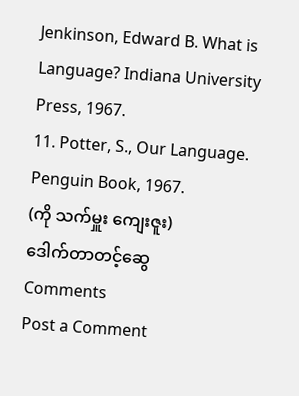Jenkinson, Edward B. What is Language? Indiana University Press, 1967.
11. Potter, S., Our Language. Penguin Book, 1967.
(ကို သက်မှူး ကျေးဇူး)
ဒေါက်တာတင့်ဆွေ
Comments
Post a Comment